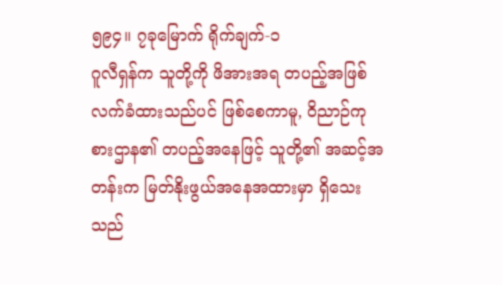၅၉၄။ ၇ခုမြောက် ရိုက်ချက်-၁
ဂူလီရှန်က သူတို့ကို ဖိအားအရ တပည့်အဖြစ် လက်ခံထားသည်ပင် ဖြစ်စေကာမူ, ဝိညာဉ်ကုစားဌာန၏ တပည့်အနေဖြင့် သူတို့၏ အဆင့်အတန်းက မြတ်နိုးဖွယ်အနေအထားမှာ ရှိသေးသည်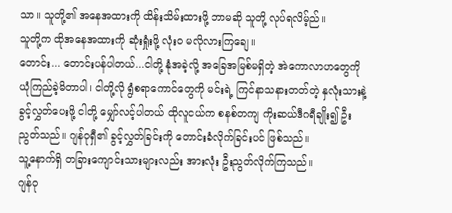သာ။ သူတို့၏ အနေအထားကို ထိန်းသိမ်းထားဖို့ ဘာမဆို သူတို့ လုပ်ရလိမ့်ည်။
သူတို့က ထိုအနေအထားကို ဆုံးရှုံးဖို့ လုံးဝ မလိုလားကြချေ။
တောင်း... တောင်းပန်ပါတယ်...ငါတို့ နုံအခဲ့လို့ အခြေအမြစ်မရှိတဲ့ အဲကောလာဟတွေကို ယုံကြည်ခဲ့မိတာပါ၊ ငါတို့လို ရွံစရာကောင်တွေကို မင်းရဲ့ ကြင်နာသနားတတ်တဲ့ နှလုံးသားနဲ့ ခွင့်လွှတ်ပေးဖို့ ငါတို့ မျှော်လင့်ပါတယ် ထိုလူငယ်က စနစ်တကျ ကိုးဆယ်ဒီဂရီချိုး၍ ဦးညွတ်သည်။ ဂျန်ဝုရှီ၏ ခွင့်လွှတ်ခြင်းကို တောင်းခံလိုက်ခြင်းပင် ဖြစ်သည်။
သူ့နောက်ရှိ တခြားကျောင်းသားများလည်း အားလုံး ဦးညွတ်လိုက်ကြသည်။
ဂျန်ဝု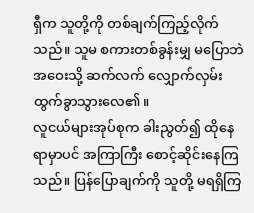ရှီက သူတို့ကို တစ်ချက်ကြည့်လိုက်သည်။ သူမ စကားတစ်ခွန်းမျှ မပြောဘဲ အဝေးသို့ ဆက်လက် လျှောက်လှမ်း ထွက်ခွာသွားလေ၏။
လူငယ်များအုပ်စုက ခါးညွတ်၍ ထိုနေရာမှာပင် အကြာကြီး စောင့်ဆိုင်းနေကြသည်။ ပြန်ပြောချက်ကို သူတို့ မရရှိကြ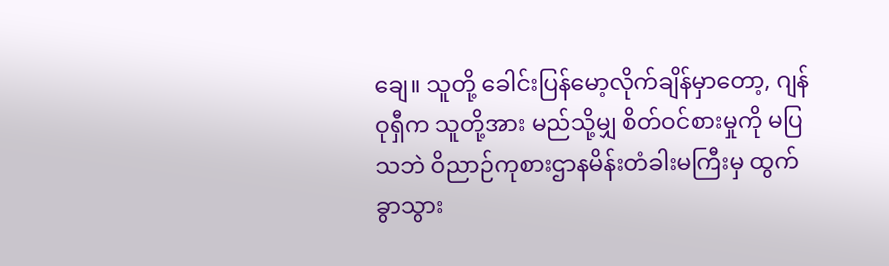ချေ။ သူတို့ ခေါင်းပြန်မော့လိုက်ချိန်မှာတော့, ဂျန်ဝုရှီက သူတို့အား မည်သို့မျှ စိတ်ဝင်စားမှုကို မပြသဘဲ ဝိညာဉ်ကုစားဌာနမိန်းတံခါးမကြီးမှ ထွက်ခွာသွား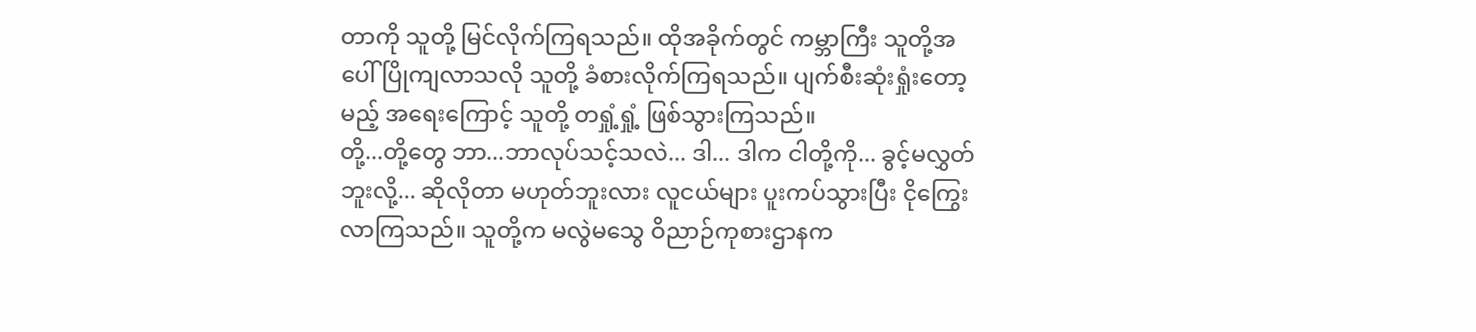တာကို သူတို့ မြင်လိုက်ကြရသည်။ ထိုအခိုက်တွင် ကမ္ဘာကြီး သူတို့အပေါ် ပြိုကျလာသလို သူတို့ ခံစားလိုက်ကြရသည်။ ပျက်စီးဆုံးရှုံးတော့မည့် အရေးကြောင့် သူတို့ တရှုံ့ရှုံ့ ဖြစ်သွားကြသည်။
တို့...တို့တွေ ဘာ...ဘာလုပ်သင့်သလဲ... ဒါ... ဒါက ငါတို့ကို... ခွင့်မလွှတ်ဘူးလို့... ဆိုလိုတာ မဟုတ်ဘူးလား လူငယ်များ ပူးကပ်သွားပြီး ငိုကြွေးလာကြသည်။ သူတို့က မလွဲမသွေ ဝိညာဉ်ကုစားဌာနက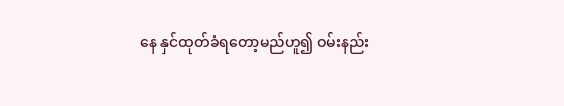နေ နှင်ထုတ်ခံရတော့မည်ဟူ၍ ဝမ်းနည်း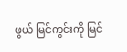ဖွယ် မြင်ကွင်းကို မြင်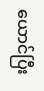ယောင်ပြီး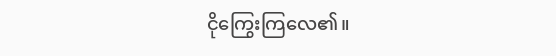ငိုကြွေးကြလေ၏။